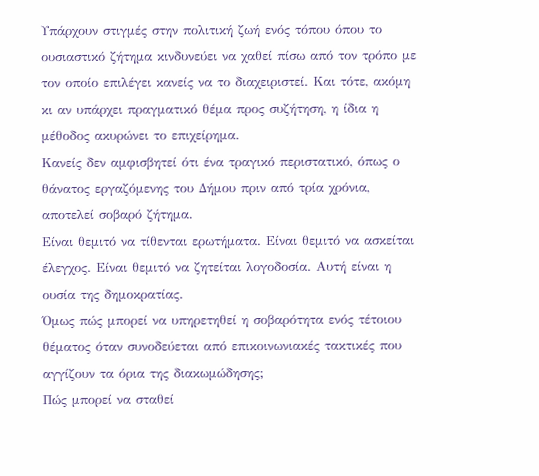Υπάρχουν στιγμές στην πολιτική ζωή ενός τόπου όπου το ουσιαστικό ζήτημα κινδυνεύει να χαθεί πίσω από τον τρόπο με τον οποίο επιλέγει κανείς να το διαχειριστεί. Και τότε, ακόμη κι αν υπάρχει πραγματικό θέμα προς συζήτηση, η ίδια η μέθοδος ακυρώνει το επιχείρημα.
Κανείς δεν αμφισβητεί ότι ένα τραγικό περιστατικό, όπως ο θάνατος εργαζόμενης του Δήμου πριν από τρία χρόνια, αποτελεί σοβαρό ζήτημα.
Είναι θεμιτό να τίθενται ερωτήματα. Είναι θεμιτό να ασκείται έλεγχος. Είναι θεμιτό να ζητείται λογοδοσία. Αυτή είναι η ουσία της δημοκρατίας.
Όμως πώς μπορεί να υπηρετηθεί η σοβαρότητα ενός τέτοιου θέματος όταν συνοδεύεται από επικοινωνιακές τακτικές που αγγίζουν τα όρια της διακωμώδησης;
Πώς μπορεί να σταθεί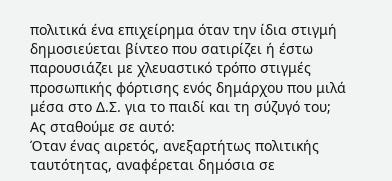πολιτικά ένα επιχείρημα όταν την ίδια στιγμή δημοσιεύεται βίντεο που σατιρίζει ή έστω παρουσιάζει με χλευαστικό τρόπο στιγμές προσωπικής φόρτισης ενός δημάρχου που μιλά μέσα στο Δ.Σ. για το παιδί και τη σύζυγό του;
Ας σταθούμε σε αυτό:
Όταν ένας αιρετός, ανεξαρτήτως πολιτικής ταυτότητας, αναφέρεται δημόσια σε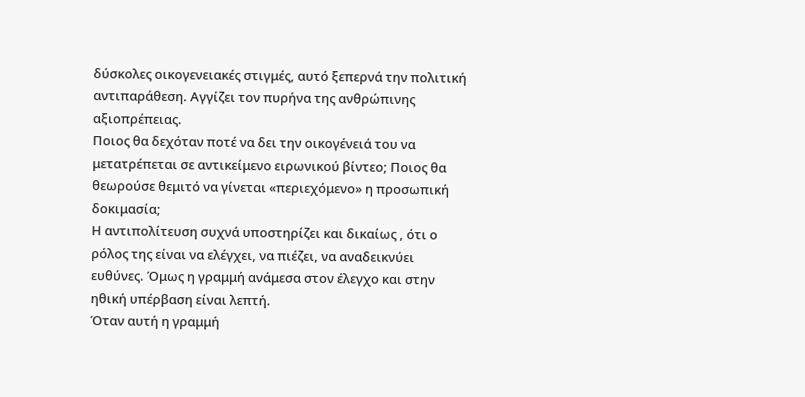δύσκολες οικογενειακές στιγμές, αυτό ξεπερνά την πολιτική αντιπαράθεση. Αγγίζει τον πυρήνα της ανθρώπινης αξιοπρέπειας.
Ποιος θα δεχόταν ποτέ να δει την οικογένειά του να μετατρέπεται σε αντικείμενο ειρωνικού βίντεο; Ποιος θα θεωρούσε θεμιτό να γίνεται «περιεχόμενο» η προσωπική δοκιμασία;
Η αντιπολίτευση συχνά υποστηρίζει και δικαίως , ότι ο ρόλος της είναι να ελέγχει, να πιέζει, να αναδεικνύει ευθύνες. Όμως η γραμμή ανάμεσα στον έλεγχο και στην ηθική υπέρβαση είναι λεπτή.
Όταν αυτή η γραμμή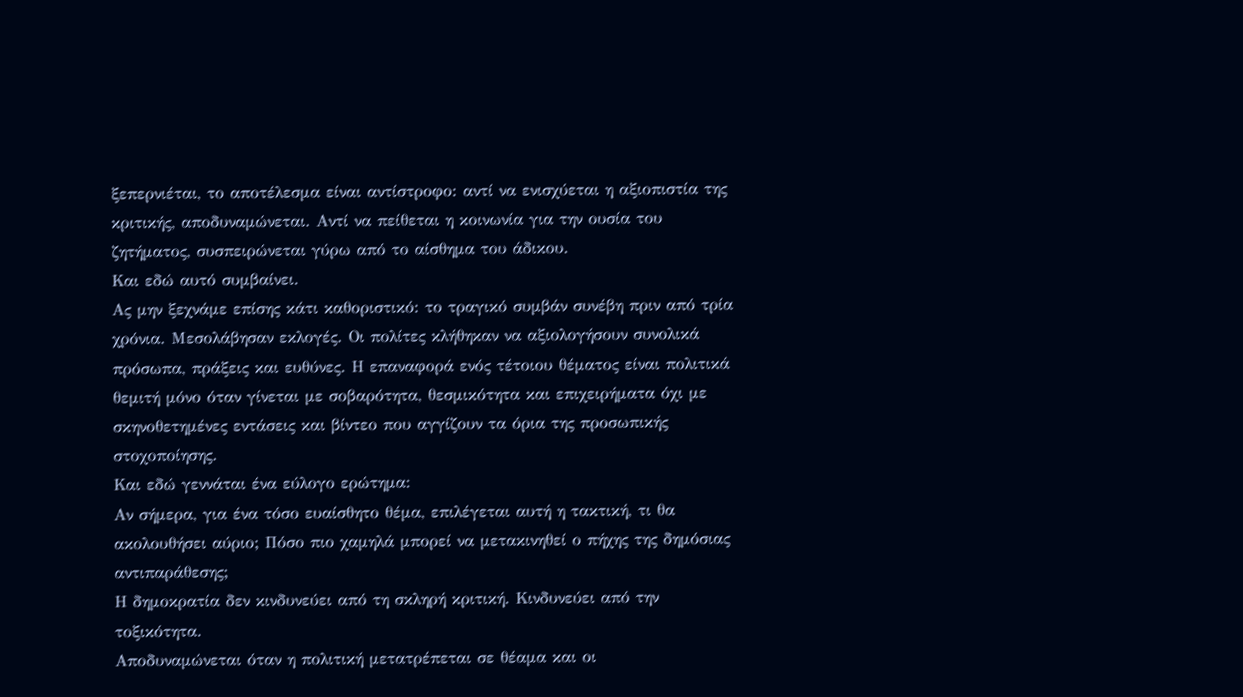ξεπερνιέται, το αποτέλεσμα είναι αντίστροφο: αντί να ενισχύεται η αξιοπιστία της κριτικής, αποδυναμώνεται. Αντί να πείθεται η κοινωνία για την ουσία του ζητήματος, συσπειρώνεται γύρω από το αίσθημα του άδικου.
Και εδώ αυτό συμβαίνει.
Ας μην ξεχνάμε επίσης κάτι καθοριστικό: το τραγικό συμβάν συνέβη πριν από τρία χρόνια. Μεσολάβησαν εκλογές. Οι πολίτες κλήθηκαν να αξιολογήσουν συνολικά πρόσωπα, πράξεις και ευθύνες. Η επαναφορά ενός τέτοιου θέματος είναι πολιτικά θεμιτή μόνο όταν γίνεται με σοβαρότητα, θεσμικότητα και επιχειρήματα όχι με σκηνοθετημένες εντάσεις και βίντεο που αγγίζουν τα όρια της προσωπικής στοχοποίησης.
Και εδώ γεννάται ένα εύλογο ερώτημα:
Αν σήμερα, για ένα τόσο ευαίσθητο θέμα, επιλέγεται αυτή η τακτική, τι θα ακολουθήσει αύριο; Πόσο πιο χαμηλά μπορεί να μετακινηθεί ο πήχης της δημόσιας αντιπαράθεσης;
Η δημοκρατία δεν κινδυνεύει από τη σκληρή κριτική. Κινδυνεύει από την τοξικότητα.
Αποδυναμώνεται όταν η πολιτική μετατρέπεται σε θέαμα και οι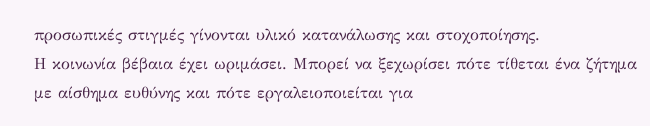προσωπικές στιγμές γίνονται υλικό κατανάλωσης και στοχοποίησης.
Η κοινωνία βέβαια έχει ωριμάσει. Μπορεί να ξεχωρίσει πότε τίθεται ένα ζήτημα με αίσθημα ευθύνης και πότε εργαλειοποιείται για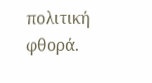πολιτική φθορά.